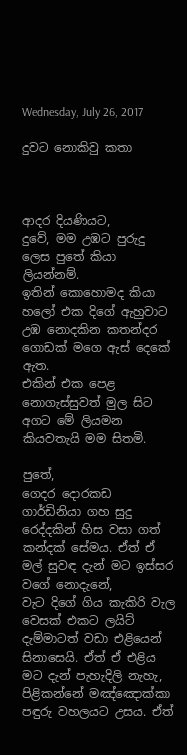Wednesday, July 26, 2017

දුවට නොකිවු කතා



ආදර දියණියට,
දුවේ, මම උඹට පුරුදු ලෙස පුතේ කියා ලියන්නම්.
ඉතින් කොහොමද කියා හලෝ එක දිගේ ඇහුවාට
උඹ නොදකින කතන්දර ගොඩක් මගෙ ඇස් දෙකේ ඇත.
එකින් එක පෙළ නොගැස්සුවත් මුල සිට අගට මේ ලියමන කියවතැයි මම සිතමි.

පුතේ,
ගෙදර දොරකඩ ගාර්ඩිනියා ගහ සුදු රෙද්දකින් හිස වසා ගත් කන්දක් සේමය. ඒත් ඒ මල් සුවඳ දැන් මට ඉස්සර වගේ නොදැනේ,
වැට දිගේ ගිය කැකිරි වැල වෙසක් එකට ලයිට් දැම්මාටත් වඩා එළියෙන් සිනාසෙයි. ඒත් ඒ එළිය මට දැන් පැහැදිලි නැහැ,
පිළිකන්නේ මඤ්ඤොක්කා පඳුරු වහලයට උසය. ඒත්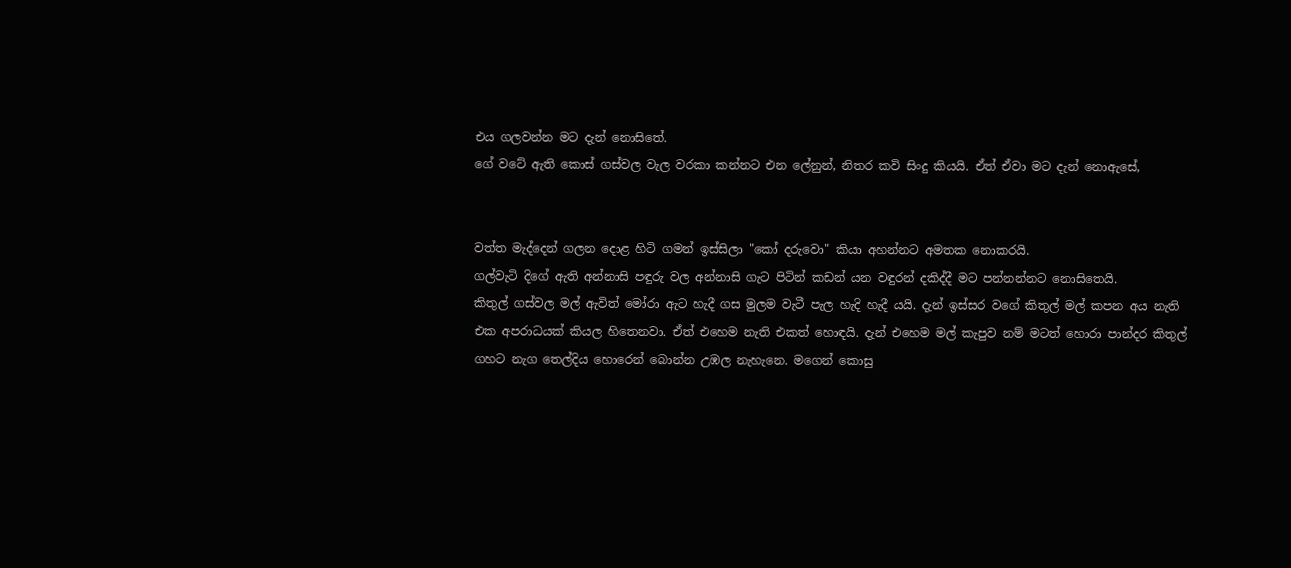එය ගලවන්න මට දැන් නොසිතේ.
ගේ වටේ ඇති කොස් ගස්වල වැල වරකා කන්නට එන ලේනුන්, නිතර කවි සිංදු කියයි. ඒත් ඒවා මට දැන් නොඇසේ,


වත්ත මැද්දෙන් ගලන දොළ හිටි ගමන් ඉස්සිලා "කෝ දරුවො" කියා අහන්නට අමතක නොකරයි.
ගල්වැටි දිගේ ඇති අන්නාසි පඳුරු වල අන්නාසි ගැට පිටින් කඩන් යන වඳුරන් දකිද්දී මට පන්නන්නට නොසිතෙයි.
කිතුල් ගස්වල මල් ඇවිත් මෝරා ඇට හැදී ගස මුලම වැටී පැල හැදි හැදී යයි. දැන් ඉස්සර වගේ කිතුල් මල් කපන අය නැති එක අපරාධයක් කියල හිතෙනවා. ඒත් එහෙම නැති එකත් හොඳයි. දැන් එහෙම මල් කැපුව නම් මටත් හොරා පාන්දර කිතුල් ගහට නැග තෙල්දිය හොරෙන් බොන්න උඹල නැහැනෙ. මගෙන් කොසු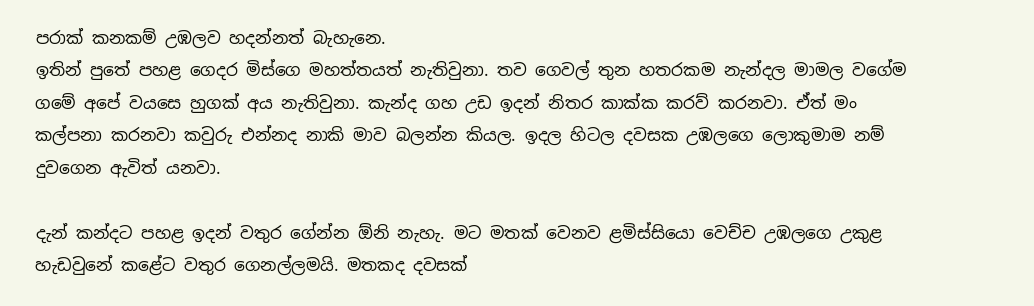පරාක් කනකම් උඹලව හදන්නත් බැහැනෙ.
ඉතින් පුතේ පහළ ගෙදර මිස්ගෙ මහත්තයත් නැතිවුනා. තව ගෙවල් තුන හතරකම නැන්දල මාමල වගේම ගමේ අපේ වයසෙ හුගක් අය නැතිවුනා. කැන්ද ගහ උඩ ඉදන් නිතර කාක්ක කරව් කරනවා. ඒත් මං කල්පනා කරනවා කවුරු එන්නද නාකි මාව බලන්න කියල. ඉදල හිටල දවසක උඹලගෙ ලොකුමාම නම් දුවගෙන ඇවිත් යනවා.

දැන් කන්දට පහළ ඉදන් වතුර ගේන්න ඕනි නැහැ. මට මතක් වෙනව ළමිස්සියො වෙච්ච උඹලගෙ උකුළ හැඩවුනේ කළේට වතුර ගෙනල්ලමයි. මතකද දවසක්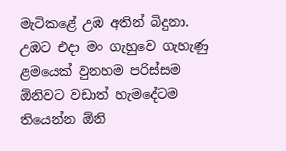මැටිකළේ උඹ අතින් බිදුනා. උඹට එදා මං ගැහුවෙ ගැහැණු ළමයෙක් වුනහම පරිස්සම ඕනිවට වඩාත් හැමදේටම තියෙන්න ඕනි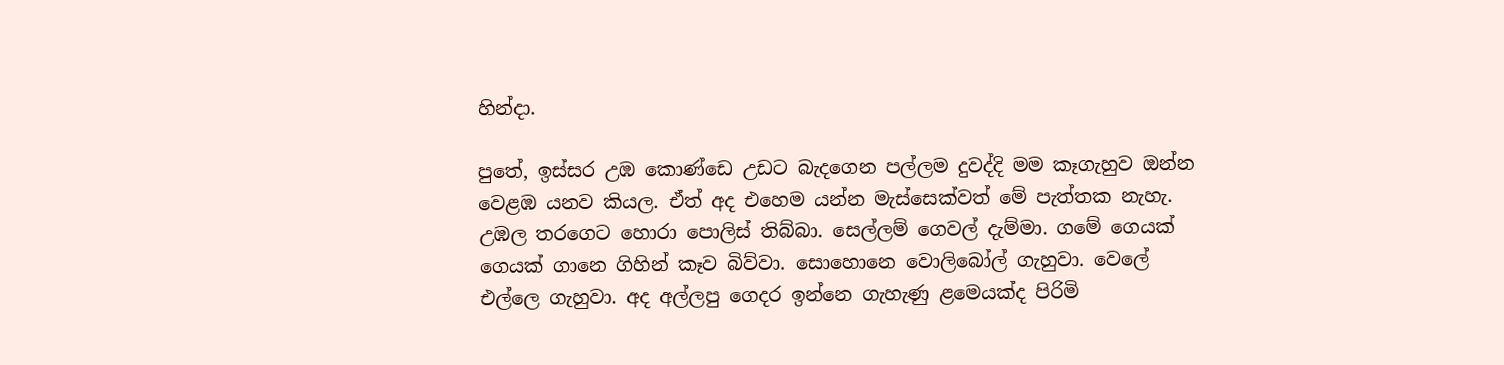හින්දා.

පුතේ, ඉස්සර උඹ කොණ්ඩෙ උඩට බැදගෙන පල්ලම දුවද්දි මම කෑගැහුව ඔන්න වෙළඹ යනව කියල. ඒත් අද එහෙම යන්න මැස්සෙක්වත් මේ පැත්තක නැහැ. උඹල තරගෙට හොරා පොලිස් තිබ්බා. සෙල්ලම් ගෙවල් දැම්මා. ගමේ ගෙයක් ගෙයක් ගානෙ ගිහින් කෑව බිව්වා. සොහොනෙ වොලිබෝල් ගැහුවා. වෙලේ එල්ලෙ ගැහුවා. අද අල්ලපු ගෙදර ඉන්නෙ ගැහැණු ළමෙයක්ද පිරිමි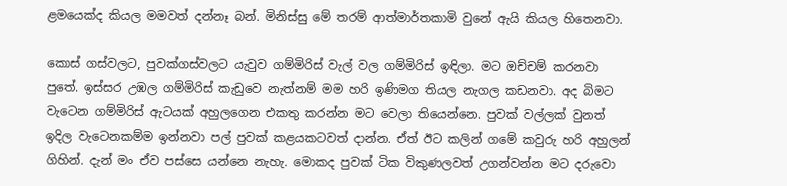ළමයෙක්ද කියල මමවත් දන්නෑ බන්. මිනිස්සු මේ තරම් ආත්මාර්තකාමි වුනේ ඇයි කියල හිතෙනවා.

කොස් ගස්වලට, පුවක්ගස්වලට යැවුව ගම්මිරිස් වැල් වල ගම්මිරිස් ඉඳිලා. මට ඔච්චම් කරනවා පුතේ. ඉස්සර උඹල ගම්මිරිස් කැඩුවෙ නැත්නම් මම හරි ඉණිමග තියල නැගල කඩනවා. අද බිමට වැටෙන ගම්මිරිස් ඇටයක් අහුලගෙන එකතු කරන්න මට වෙලා තියෙන්නෙ. පුවක් වල්ලක් වුනත් ඉදිල වැටෙනකම්ම ඉන්නවා පල් පුවක් කළයකටවත් දාන්න. ඒත් ඊට කලින් ගමේ කවුරු හරි අහුලන් ගිහින්. දැන් මං ඒව පස්සෙ යන්නෙ නැහැ. මොකද පුවක් ටික විකුණලවත් උගන්වන්න මට දරුවො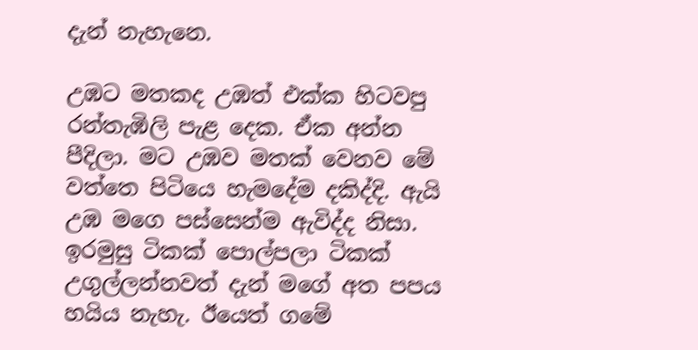දැන් නැහැනෙ.

උඹට මතකද උඹත් එක්ක හිටවපු රන්තැඹිලි පැළ දෙක. ඒක අන්න පීදිලා. මට උඹව මතක් වෙනව මේ වත්තෙ පිටියෙ හැමදේම දකිද්දි. ඇයි උඹ මගෙ පස්සෙන්ම ඇවිද්ද නිසා. ඉරමුසු ටිකක් පොල්පලා ටිකක් උගුල්ලන්නවත් දැන් මගේ අත පපය හයිය නැහැ. ඊයෙත් ගමේ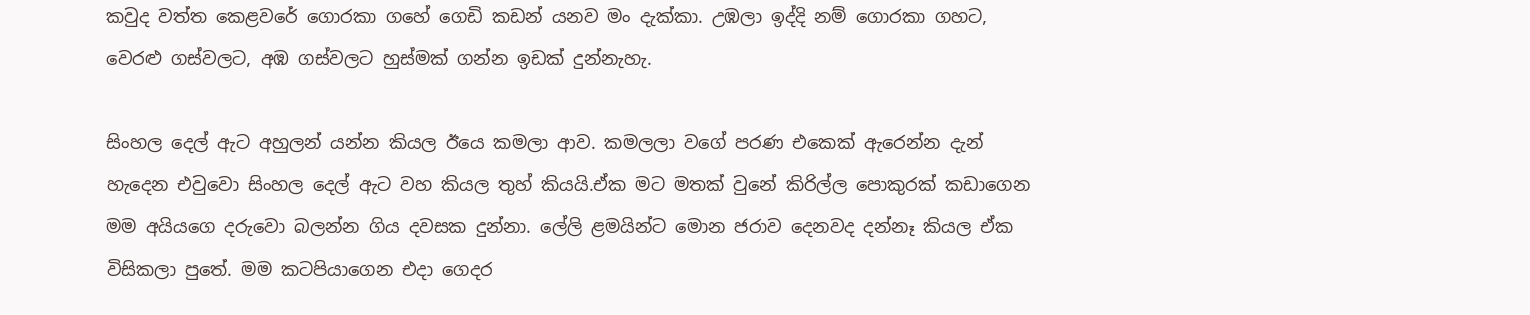කවුද වත්ත කෙළවරේ ගොරකා ගහේ ගෙඩි කඩන් යනව මං දැක්කා. උඹලා ඉද්දි නම් ගොරකා ගහට, වෙරළු ගස්වලට, අඹ ගස්වලට හුස්මක් ගන්න ඉඩක් දුන්නැහැ.

සිංහල දෙල් ඇට අහුලන් යන්න කියල ඊයෙ කමලා ආව. කමලලා වගේ පරණ එකෙක් ඇරෙන්න දැන් හැදෙන එවුවො සිංහල දෙල් ඇට වහ කියල තුහ් කියයි.ඒක මට මතක් වුනේ කිරිල්ල පොකුරක් කඩාගෙන මම අයියගෙ දරුවො බලන්න ගිය දවසක දුන්නා. ලේලි ළමයින්ට මොන ජරාව දෙනවද දන්නෑ කියල ඒක විසිකලා පුතේ. මම කටපියාගෙන එදා ගෙදර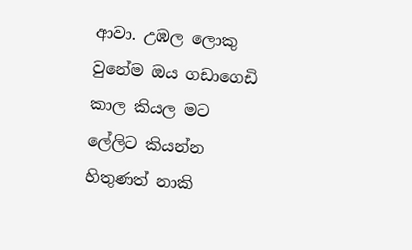ආවා. උඹල ලොකු වුනේම ඔය ගඩාගෙඩි කාල කියල මට ලේලිට කියන්න හිතුණත් නාකි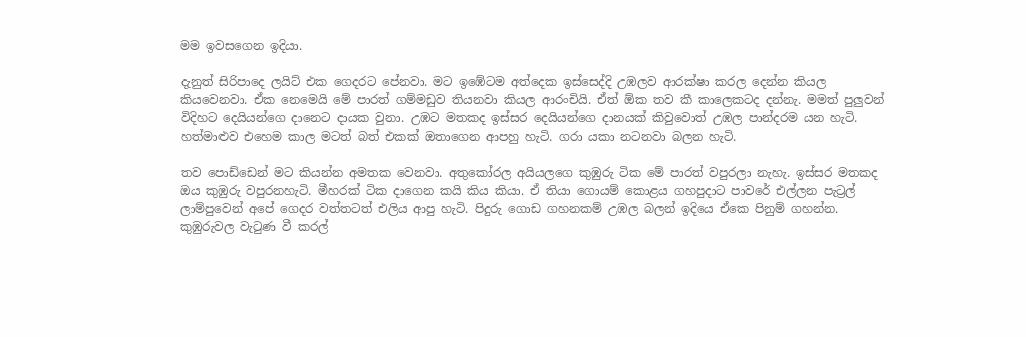මම ඉවසගෙන ඉදියා.

දැනුත් සිරිපාදෙ ලයිට් එක ගෙදරට පේනවා. මට ඉඹේටම අත්දෙක ඉස්සෙද්දි උඹලව ආරක්ෂා කරල දෙන්න කියල කියවෙනවා. ඒක නෙමෙයි මේ පාරත් ගම්මඩුව තියනවා කියල ආරංචියි. ඒත් ඕක තව කී කාලෙකටද දන්නැ. මමත් පුලුවන් විදිහට දෙයියන්ගෙ දානෙට දායක වුනා. උඹට මතකද ඉස්සර දෙයියන්ගෙ දානයක් කිවුවොත් උඹල පාන්දරම යන හැටි. හත්මාළුව එහෙම කාල මටත් බත් එකක් ඔතාගෙන ආපහු හැටි. ගරා යකා නටනවා බලන හැටි.

තව පොඩ්ඩෙන් මට කියන්න අමතක වෙනවා. අතුකෝරල අයියලගෙ කුඹුරු ටික මේ පාරත් වපුරලා නැහැ. ඉස්සර මතකද ඔය කුඹුරු වපුරනහැටි. මීහරක් ටික දාගෙන කයි කිය කියා. ඒ තියා ගොයම් කොළය ගහපුදාට පාවරේ එල්ලන පැට්‍රල් ලාම්පුවෙන් අපේ ගෙදර වත්තටත් එලිය ආපු හැටි. පිදුරු ගොඩ ගහනකම් උඹල බලන් ඉදියෙ ඒකෙ පිනුම් ගහන්න. කුඹුරුවල වැටුණ වී කරල්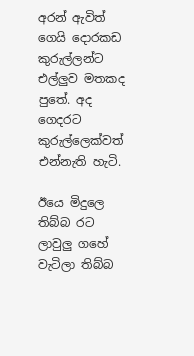අරන් ඇවිත් ගෙයි දොරකඩ කුරුල්ලන්ට එල්ලුව මතකද පුතේ. අද ගෙදරට කුරුල්ලෙක්වත් එන්නැති හැටි.

ඊයෙ මිදුලෙ තිබ්බ රට ලාවුලු ගහේ වැටිලා තිබ්බ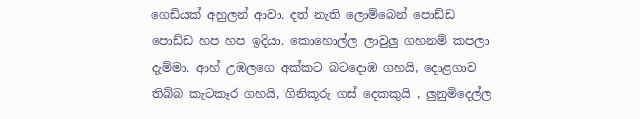ගෙඩියක් අහුලන් ආවා. දත් නැති ලොම්බෙන් පොඩ්ඩ පොඩ්ඩ හප හප ඉදියා. කොහොල්ල ලාවුලු ගහනම් කපලා දැම්මා. ආහ් උඹලගෙ අක්කට බටදොඹ ගහයි, දොළගාව තිබ්බ කැටකෑර ගහයි, ගිනිකූරු ගස් දෙකකුයි , ලුනුමිදෙල්ල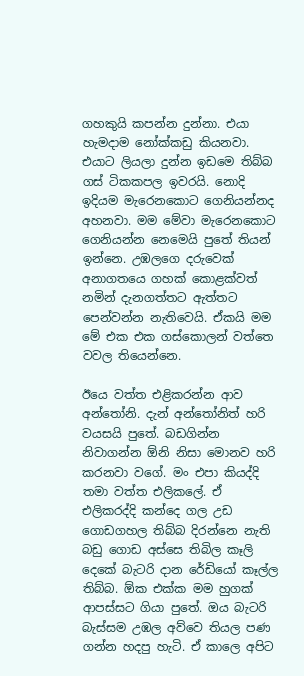ගහකුයි කපන්න දුන්නා. එයා හැමදාම නෝක්කඩු කියනවා. එයාට ලියලා දුන්න ඉඩමෙ තිබ්බ ගස් ටිකකපල ඉවරයි. නොදි ඉදියම මැරෙනකොට ගෙනියන්නද අහනවා. මම මේවා මැරෙනකොට ගෙනියන්න නෙමෙයි පුතේ තියන් ඉන්නෙ. උඹලගෙ දරුවෙක් අනාගතයෙ ගහක් කොළක්වත් නමින් දැනගත්තට ඇත්තට පෙන්වන්න නැතිවෙයි. ඒකයි මම මේ එක එක ගස්කොලන් වත්තෙ වවල තියෙන්නෙ.

ඊයෙ වත්ත එළිකරන්න ආව අන්තෝනි. දැන් අන්තෝනිත් හරි වයසයි පුතේ. බඩගින්න නිවාගන්න ඕනි නිසා මොනව හරි කරනවා වගේ. මං එපා කියද්දි තමා වත්ත එලිකලේ. ඒ එලිකරද්දි කන්දෙ ගල උඩ ගොඩගහල තිබ්බ දිරන්නෙ නැති බඩු ගොඩ අස්සෙ තිබිල කෑලි දෙකේ බැටරි දාන රේඩියෝ කෑල්ල තිබ්බ. ඕක එක්ක මම හුගක් ආපස්සට ගියා පුතේ. ඔය බැටරි බැස්සම උඹල අව්වෙ තියල පණ ගන්න හදපු හැටි. ඒ කාලෙ අපිට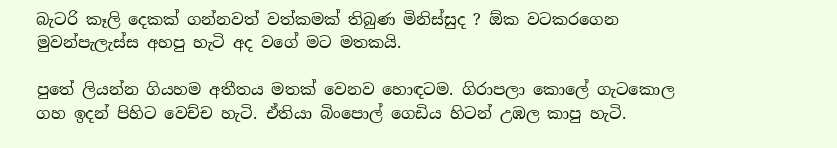බැටරි කෑලි දෙකක් ගන්නවත් වත්කමක් තිබුණ මිනිස්සුද ? ඕක වටකරගෙන මුවන්පැලැස්ස අහපු හැටි අද වගේ මට මතකයි.

පුතේ ලියන්න ගියහම අතීතය මතක් වෙනව හොඳටම. ගිරාපලා කොලේ ගැටකොල ගහ ඉදන් පිහිට වෙච්ච හැටි. ඒතියා බිංපොල් ගෙඩිය හිටන් උඹල කාපු හැටි.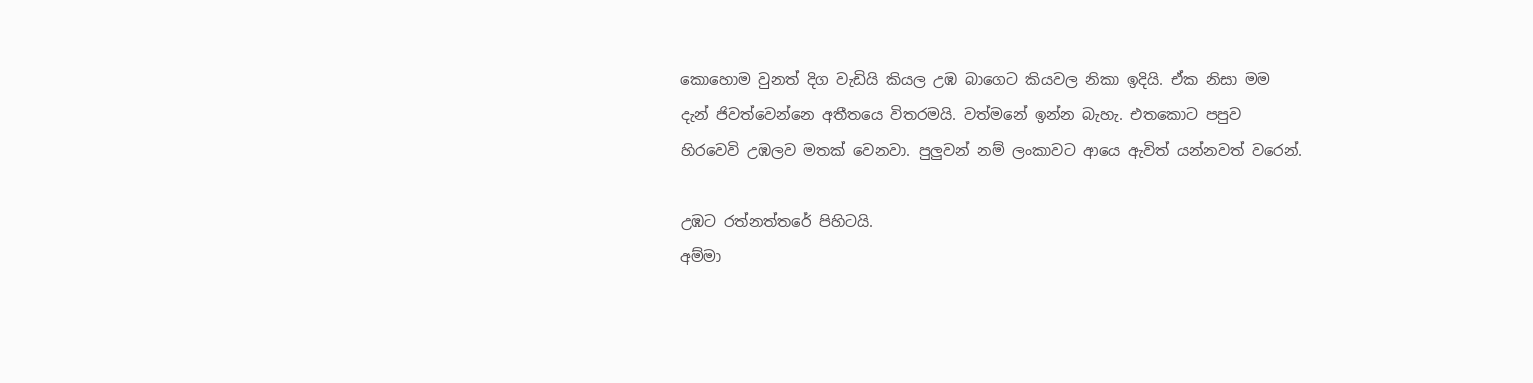කොහොම වුනත් දිග වැඩියි කියල උඹ බාගෙට කියවල නිකා ඉදියි. ඒක නිසා මම දැන් ජිවත්වෙන්නෙ අතීතයෙ විතරමයි. වත්මනේ ඉන්න බැහැ. එතකොට පපුව හිරවෙවි උඹලව මතක් වෙනවා. පුලුවන් නම් ලංකාවට ආයෙ ඇවිත් යන්නවත් වරෙන්.

උඹට රත්නත්තරේ පිහිටයි.
අම්මා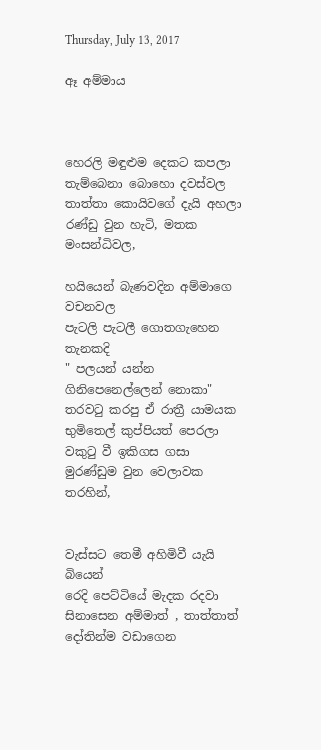Thursday, July 13, 2017

ඈ අම්මාය



හෙරලි මඳුළුම දෙකට කපලා
තැම්බෙනා බොහො දවස්වල
තාත්තා කොයිවගේ දැයි අහලා
රණ්ඩු වුන හැටි, මතක මංසන්ධිවල,

හයියෙන් බැණවදින අම්මාගෙ වචනවල
පැටලි පැටලී ගොතගැහෙන තැනකදි
" පලයන් යන්න ගිනිපෙනෙල්ලෙන් නොකා"
තරවටු කරපු ඒ රාත්‍රී යාමයක
භුමිතෙල් කුප්පියත් පෙරලා
වකුටු වී ඉකිගස ගසා
මුරණ්ඩුම වුන වෙලාවක තරහින්,


වැස්සට තෙමී අහිමිවී යැයි බියෙන්
රෙදි පෙට්ටියේ මැදක රදවා
සිනාසෙන අම්මාත් , තාත්තාත්
දෝතින්ම වඩාගෙන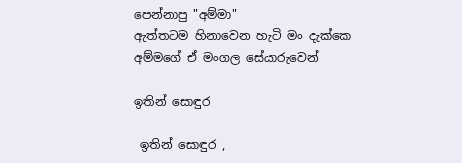පෙන්නාපු "අම්මා"
ඇත්තටම හිනාවෙන හැටි මං දැක්කෙ
අම්මගේ ඒ මංගල සේයාරුවෙන්

ඉතින් සොඳුර

 ඉතින් සොඳුර ,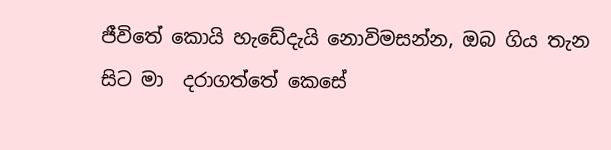ජීවිතේ කොයි හැඩේදැයි නොවිමසන්න, ඔබ ගිය තැන සිට මා  දරාගත්තේ කෙසේ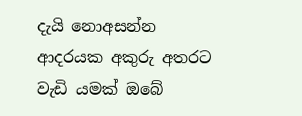දැයි නොඅසන්න  ආදරයක අකුරු අතරට වැඩි යමක් ඔබේ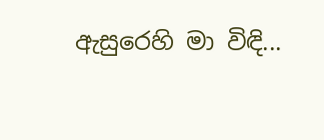ඇසුරෙහි මා විඳි...